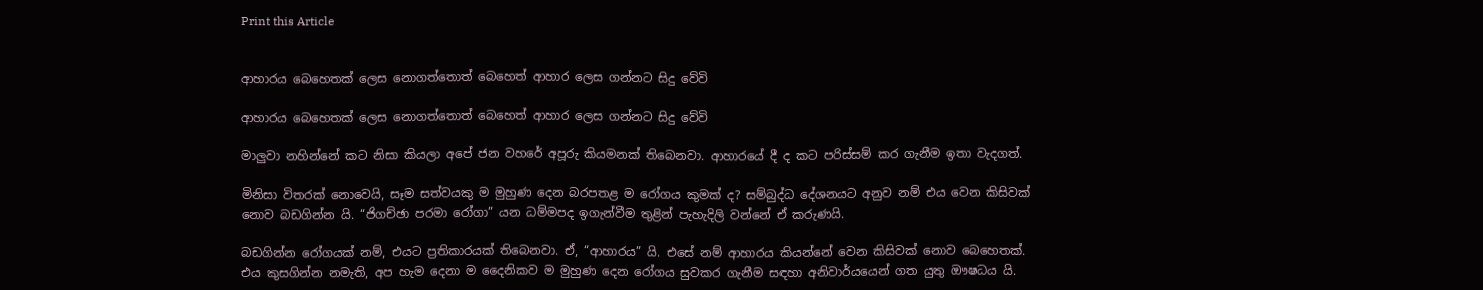Print this Article


ආහාරය බෙහෙතක් ලෙස නොගත්තොත් බෙහෙත් ආහාර ලෙස ගන්නට සිදු වේවි

ආහාරය බෙහෙතක් ලෙස නොගත්තොත් බෙහෙත් ආහාර ලෙස ගන්නට සිදු වේවි

මාලුවා නහින්නේ කට නිසා කියලා අපේ ජන වහරේ අපූරු කියමනක් තිබෙනවා. ආහාරයේ දී ද කට පරිස්සම් කර ගැනීම ඉතා වැදගත්.

මිනිසා විතරක් නොවෙයි, සෑම සත්වයකු ම මුහුණ දෙන බරපතළ ම රෝගය කුමක් ද? සම්බුද්ධ දේශනයට අනුව නම් එය වෙන කිසිවක් නොව බඩගින්න යි. “ජිගච්ඡා පරමා රෝගා” යන ධම්මපද ඉගැන්වීම තුළින් පැහැදිලි වන්නේ ඒ කරුණයි.

බඩගින්න රෝගයක් නම්, එයට ප්‍රතිකාරයක් තිබෙනවා. ඒ, “ආහාරය” යි. එසේ නම් ආහාරය කියන්නේ වෙන කිසිවක් නොව බෙහෙතක්. එය කුසගින්න නමැති, අප හැම දෙනා ම දෛනිකව ම මුහුණ දෙන රෝගය සුවකර ගැනීම සඳහා අනිවාර්යයෙන් ගත යුතු ඖෂධය යි.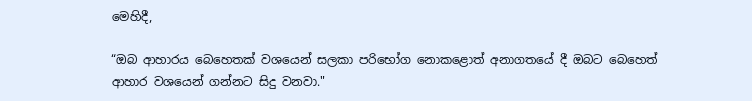මෙහිදී,

“ඔබ ආහාරය බෙහෙතක් වශයෙන් සලකා පරිභෝග නොකළොත් අනාගතයේ දී ඔබට බෙහෙත් ආහාර වශයෙන් ගන්නට සිදු වනවා."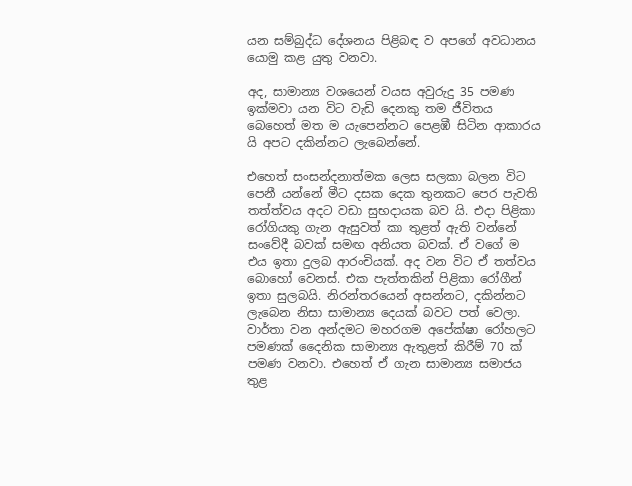යන සම්බුද්ධ දේශනය පිළිබඳ ව අපගේ අවධානය යොමු කළ යුතු වනවා.

අද, සාමාන්‍ය වශයෙන් වයස අවුරුදු 35 පමණ ඉක්මවා යන විට වැඩි දෙනකු තම ජීවිතය බෙහෙත් මත ම යැපෙන්නට පෙළඹී සිටින ආකාරය යි අපට දකින්නට ලැබෙන්නේ.

එහෙත් සංසන්දනාත්මක ලෙස සලකා බලන විට පෙනී යන්නේ මීට දසක දෙක තුනකට පෙර පැවති තත්ත්වය අදට වඩා සුභදායක බව යි. එදා පිළිකා රෝගියකු ගැන ඇසුවත් කා තුළත් ඇති වන්නේ සංවේදී බවක් සමඟ අනියත බවක්. ඒ වගේ ම එය ඉතා දුලබ ආරංචියක්. අද වන විට ඒ තත්වය බොහෝ වෙනස්. එක පැත්තකින් පිළිකා රෝගීන් ඉතා සුලබයි. නිරන්තරයෙන් අසන්නට, දකින්නට ලැබෙන නිසා සාමාන්‍ය දෙයක් බවට පත් වෙලා. වාර්තා වන අන්දමට මහරගම අපේක්ෂා රෝහලට පමණක් දෛනික සාමාන්‍ය ඇතුළත් කිරීම් 70 ක් පමණ වනවා. එහෙත් ඒ ගැන සාමාන්‍ය සමාජය තුළ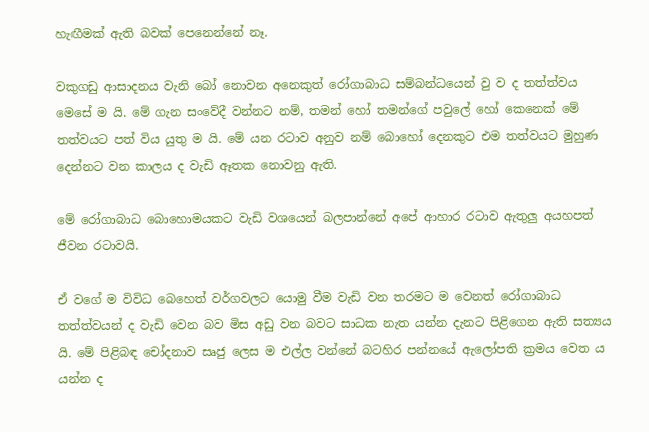හැඟීමක් ඇති බවක් පෙනෙන්නේ නෑ.

වකුගඩු ආසාදනය වැනි බෝ නොවන අනෙකුත් රෝගාබාධ සම්බන්ධයෙන් වු ව ද තත්ත්වය මෙසේ ම යි. මේ ගැන සංවේදී වන්නට නම්, තමන් හෝ තමන්ගේ පවුලේ හෝ කෙනෙක් මේ තත්වයට පත් විය යුතු ම යි. මේ යන රටාව අනුව නම් බොහෝ දෙනකුට එම තත්වයට මුහුණ දෙන්නට වන කාලය ද වැඩි ඈතක නොවනු ඇති.

මේ රෝගාබාධ බොහොමයකට වැඩි වශයෙන් බලපාන්නේ අපේ ආහාර රටාව ඇතුලු අයහපත් ජීවන රටාවයි.

ඒ වගේ ම විවිධ බෙහෙත් වර්ගවලට යොමු වීම වැඩි වන තරමට ම වෙනත් රෝගාබාධ තත්ත්වයන් ද වැඩි වෙන බව මිස අඩු වන බවට සාධක නැත යන්න දැනට පිළිගෙන ඇති සත්‍යය යි. මේ පිළිබඳ චෝදනාව සෘජු ලෙස ම එල්ල වන්නේ බටහිර පන්නයේ ඇලෝපති ක්‍රමය වෙත ය යන්න ද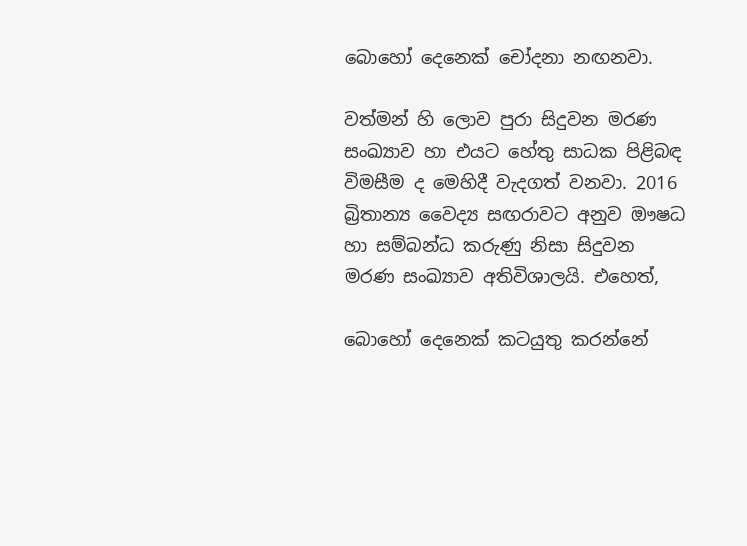බොහෝ දෙනෙක් චෝදනා නඟනවා.

වත්මන් හි ලොව පුරා සිදුවන මරණ සංඛ්‍යාව හා එයට හේතු සාධක පිළිබඳ විමසීම ද මෙහිදී වැදගත් වනවා. 2016 බ්‍රිතාන්‍ය වෛද්‍ය සඟරාවට අනුව ඖෂධ හා සම්බන්ධ කරුණු නිසා සිදුවන මරණ සංඛ්‍යාව අතිවිශාලයි. එහෙත්,

බොහෝ දෙනෙක් කටයුතු කරන්නේ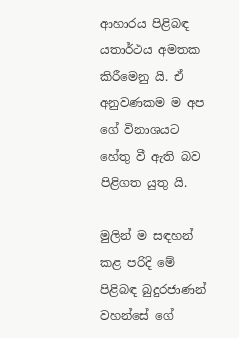ආහාරය පිළිබඳ යතාර්ථය අමතක කිරීමෙනු යි. ඒ අනුවණකම ම අප ගේ විනාශයට හේතු වී ඇති බව පිළිගත යුතු යි.

මුලින් ම සඳහන් කළ පරිදි මේ පිළිබඳ බුදුරජාණන් වහන්සේ ගේ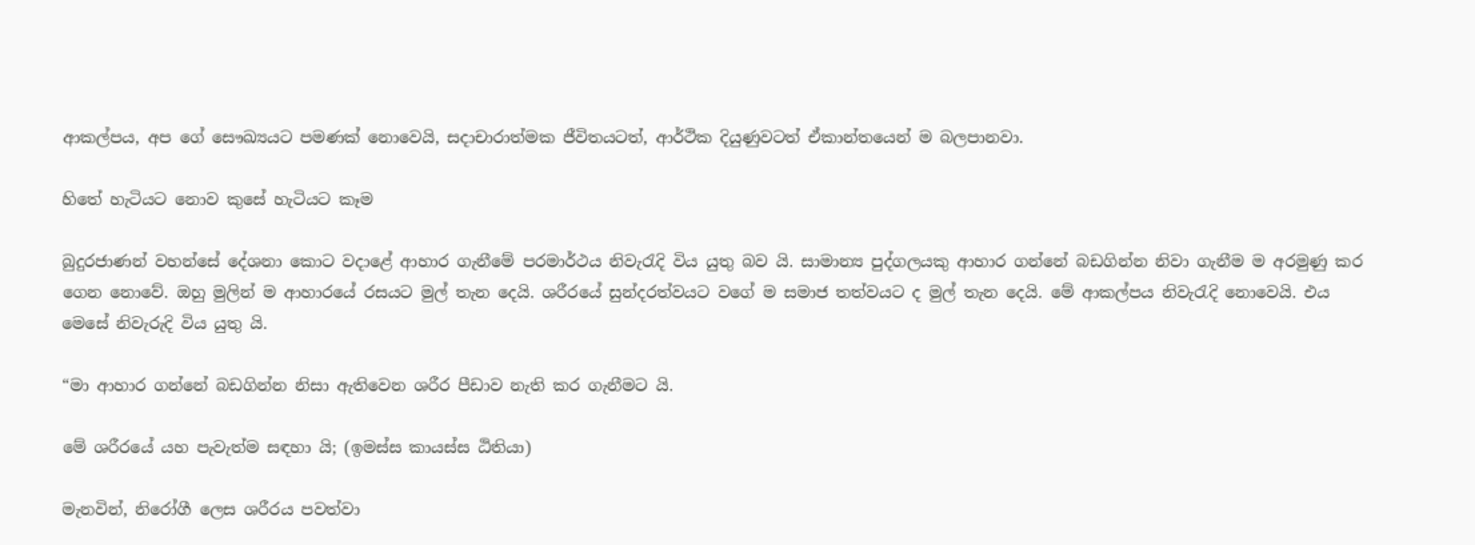ආකල්පය, අප ගේ සෞඛ්‍යයට පමණක් නොවෙයි, සදාචාරාත්මක ජීවිතයටත්, ආර්ථික දියුණුවටත් ඒකාන්තයෙන් ම බලපානවා.

හිතේ හැටියට නොව කුසේ හැටියට කෑම

බුදුරජාණන් වහන්සේ දේශනා කොට වදාළේ ආහාර ගැනීමේ පරමාර්ථය නිවැරැදි විය යුතු බව යි. සාමාන්‍ය පුද්ගලයකු ආහාර ගන්නේ බඩගින්න නිවා ගැනීම ම අරමුණු කර ගෙන නොවේ. ඔහු මුලින් ම ආහාරයේ රසයට මුල් තැන දෙයි. ශරීරයේ සුන්දරත්වයට වගේ ම සමාජ තත්වයට ද මුල් තැන දෙයි. මේ ආකල්පය නිවැරැදි නොවෙයි. එය මෙසේ නිවැරුදි විය යුතු යි.

“මා ආහාර ගන්නේ බඩගින්න නිසා ඇතිවෙන ශරීර පීඩාව නැති කර ගැනීමට යි.

මේ ශරීරයේ යහ පැවැත්ම සඳහා යි; (ඉමස්ස කායස්ස ඨිතියා)

මැනවින්, නිරෝගී ලෙස ශරීරය පවත්වා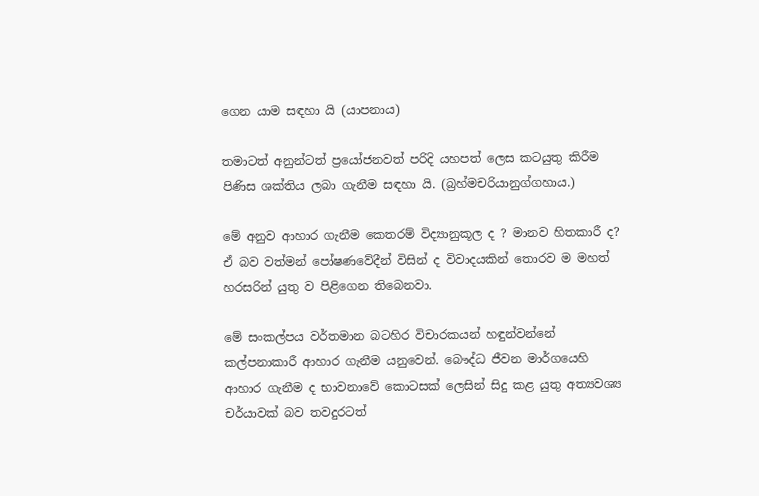ගෙන යාම සඳහා යි (යාපනාය)

තමාටත් අනුන්ටත් ප්‍රයෝජනවත් පරිදි යහපත් ලෙස කටයුතු කිරීම පිණිස ශක්තිය ලබා ගැනීම සඳහා යි. (බ්‍රහ්මචරියානුග්ගහාය.)

මේ අනුව ආහාර ගැනීම කෙතරම් විද්‍යානුකූල ද ? මානව හිතකාරී ද? ඒ බව වත්මන් පෝෂණවේදීන් විසින් ද විවාදයකින් තොරව ම මහත් හරසරින් යුතු ව පිළිගෙන තිබෙනවා.

මේ සංකල්පය වර්තමාන බටහිර විචාරකයන් හඳුන්වන්නේ කල්පනාකාරී ආහාර ගැනීම යනුවෙන්. බෞද්ධ ජීවන මාර්ගයෙහි ආහාර ගැනීම ද භාවනාවේ කොටසක් ලෙසින් සිදු කළ යුතු අත්‍යවශ්‍ය චර්යාවක් බව තවදුරටත්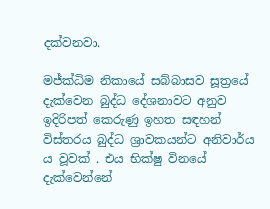දක්වනවා.

මජ්ක්‍ධිම නිකායේ සබ්බාසව සූත්‍රයේ දැක්වෙන බුද්ධ දේශනාවට අනුව ඉදිරිපත් කෙරුණු ඉහත සඳහන් විස්තරය බුද්ධ ශ්‍රාවකයන්ට අනිවාර්ය ය වූවක් . එය භික්ෂු විනයේ දැක්වෙන්නේ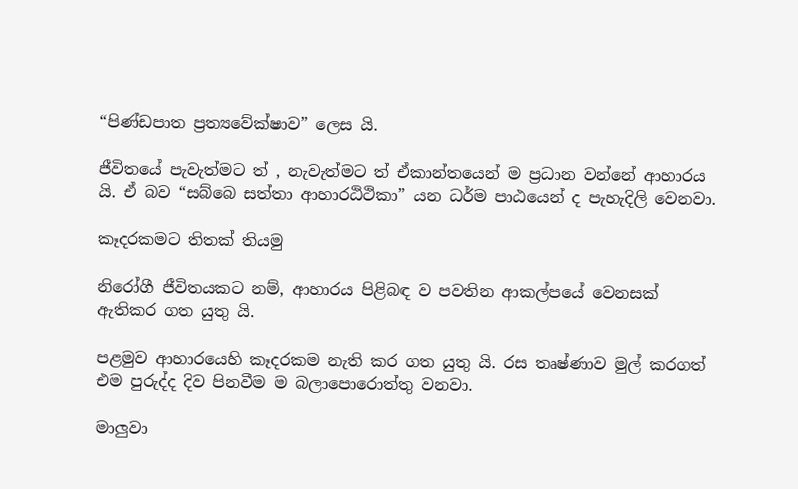“පිණ්ඩපාත ප්‍රත්‍යවේක්ෂාව” ලෙස යි.

ජීවිතයේ පැවැත්මට ත් , නැවැත්මට ත් ඒකාන්තයෙන් ම ප්‍රධාන වන්නේ ආහාරය යි. ඒ බව “සබ්බෙ සත්තා ආහාරඨිථිකා” යන ධර්ම පාඨයෙන් ද පැහැදිලි වෙනවා.

කෑදරකමට තිතක් තියමු

නිරෝගී ජීවිතයකට නම්, ආහාරය පිළිබඳ ව පවතින ආකල්පයේ වෙනසක් ඇතිකර ගත යුතු යි.

පළමුව ආහාරයෙහි කෑදරකම නැති කර ගත යුතු යි. රස තෘෂ්ණාව මුල් කරගත් එම පුරුද්ද දිව පිනවීම ම බලාපොරොත්තු වනවා.

මාලුවා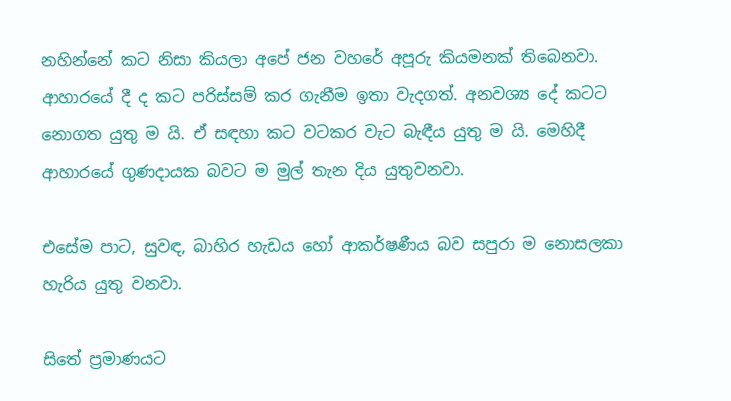නහින්නේ කට නිසා කියලා අපේ ජන වහරේ අපූරු කියමනක් තිබෙනවා. ආහාරයේ දී ද කට පරිස්සම් කර ගැනීම ඉතා වැදගත්. අනවශ්‍ය දේ කටට නොගත යුතු ම යි. ඒ සඳහා කට වටකර වැට බැඳීය යුතු ම යි. මෙහිදී ආහාරයේ ගුණදායක බවට ම මුල් තැන දිය යුතුවනවා.

එසේම පාට, සුවඳ, බාහිර හැඩය හෝ ආකර්ෂණීය බව සපුරා ම නොසලකා හැරිය යුතු වනවා.

සිතේ ප්‍රමාණයට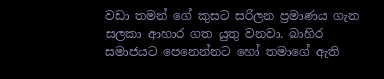වඩා තමන් ගේ කුසට සරිලන ප්‍රමාණය ගැන සලකා ආහාර ගත යුතු වනවා. බාහිර සමාජයට පෙනෙන්නට හෝ තමාගේ ඇති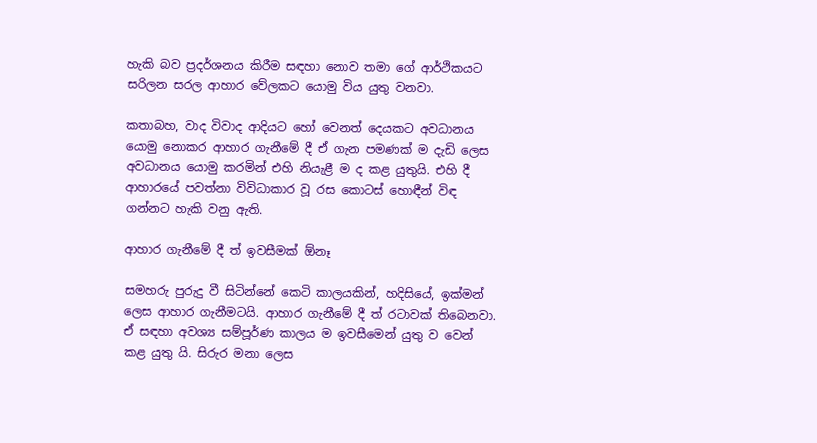හැකි බව ප්‍රදර්ශනය කිරීම සඳහා නොව තමා ගේ ආර්ථිකයට සරිලන සරල ආහාර වේලකට යොමු විය යුතු වනවා.

කතාබහ, වාද විවාද ආදියට හෝ වෙනත් දෙයකට අවධානය යොමු නොකර ආහාර ගැනීමේ දී ඒ ගැන පමණක් ම දැඩි ලෙස අවධානය යොමු කරමින් එහි නියැළී ම ද කළ යුතුයි. එහි දී ආහාරයේ පවත්නා විවිධාකාර වූ රස කොටස් හොඳීන් විඳ ගන්නට හැකි වනු ඇති.

ආහාර ගැනීමේ දී ත් ඉවසීමක් ඕනෑ

සමහරු පුරුදු වී සිටින්නේ කෙටි කාලයකින්, හදිසියේ, ඉක්මන් ලෙස ආහාර ගැනීමටයි. ආහාර ගැනීමේ දී ත් රටාවක් තිබෙනවා. ඒ සඳහා අවශ්‍ය සම්පූර්ණ කාලය ම ඉවසීමෙන් යුතු ව වෙන් කළ යුතු යි. සිරුර මනා ලෙස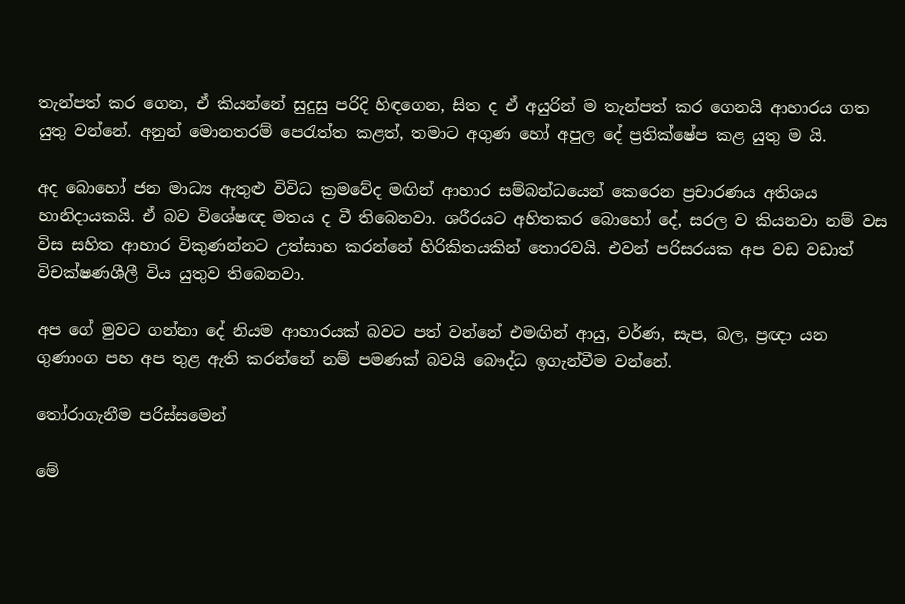තැන්පත් කර ගෙන, ඒ කියන්නේ සුදුසු පරිදි හිඳගෙන, සිත ද ඒ අයුරින් ම තැන්පත් කර ගෙනයි ආහාරය ගත යුතු වන්නේ. අනුන් මොනතරම් පෙරැත්ත කළත්, තමාට අගුණ හෝ අපුල දේ ප්‍රතික්ෂේප කළ යුතු ම යි.

අද බොහෝ ජන මාධ්‍ය ඇතුළු විවිධ ක්‍රමවේද මඟින් ආහාර සම්බන්ධයෙන් කෙරෙන ප්‍රචාරණය අතිශය හානිදායකයි. ඒ බව විශේෂඥ මතය ද වී තිබෙනවා. ශරීරයට අහිතකර බොහෝ දේ, සරල ව කියනවා නම් වස විස සහිත ආහාර විකුණන්නට උත්සාහ කරන්නේ හිරිකිතයකින් තොරවයි. එවන් පරිසරයක අප වඩ වඩාත් විචක්ෂණශීලී විය යුතුව තිබෙනවා.

අප ගේ මුවට ගන්නා දේ නියම ආහාරයක් බවට පත් වන්නේ එමඟින් ආයු, වර්ණ, සැප, බල, ප්‍රඥා යන ගුණාංග පහ අප තුළ ඇති කරන්නේ නම් පමණක් බවයි බෞද්ධ ඉගැන්වීම වන්නේ.

තෝරාගැනීම පරිස්සමෙන්

මේ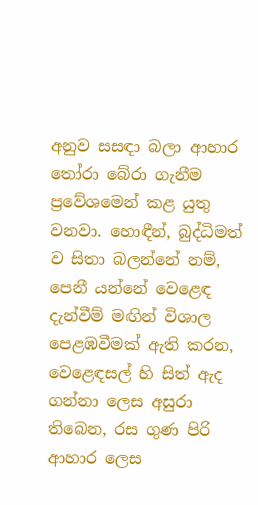අනුව සසඳා බලා ආහාර තෝරා බේරා ගැනීම ප්‍රවේශමෙන් කළ යුතු වනවා. හොඳීන්, බුද්ධිමත් ව සිතා බලන්නේ නම්, පෙනී යන්නේ වෙළෙඳ දැන්වීම් මඟින් විශාල පෙළඹවීමක් ඇති කරන, වෙළෙඳසල් හි සිත් ඇද ගන්නා ලෙස අසුරා තිබෙන, රස ගුණ පිරි ආහාර ලෙස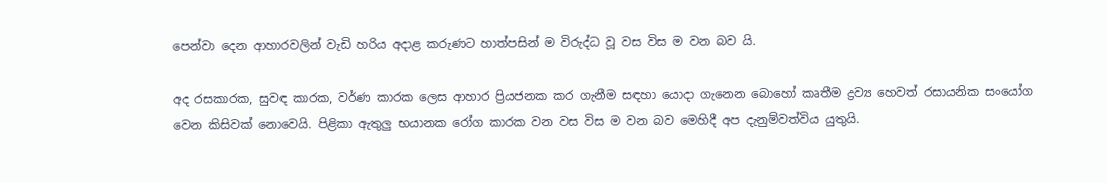පෙන්වා දෙන ආහාරවලින් වැඩි හරිය අදාළ කරුණට හාත්පසින් ම විරුද්ධ වූ වස විස ම වන බව යි.

අද රසකාරක, සුවඳ කාරක, වර්ණ කාරක ලෙස ආහාර ප්‍රියජනක කර ගැනීම සඳහා යොදා ගැනෙන බොහෝ කෘතීම ද්‍රව්‍ය හෙවත් රසායනික සංයෝග වෙන කිසිවක් නොවෙයි. පිළිකා ඇතුලු භයානක රෝග කාරක වන වස විස ම වන බව මෙහිදී අප දැනුම්වත්විය යුතුයි.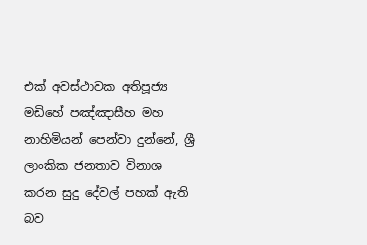එක් අවස්ථාවක අතිපූජ්‍ය මඩිහේ පඤ්ඤාසීහ මහ නාහිමියන් පෙන්වා දුන්නේ, ශ්‍රී ලාංකික ජනතාව විනාශ කරන සුදු දේවල් පහක් ඇති බව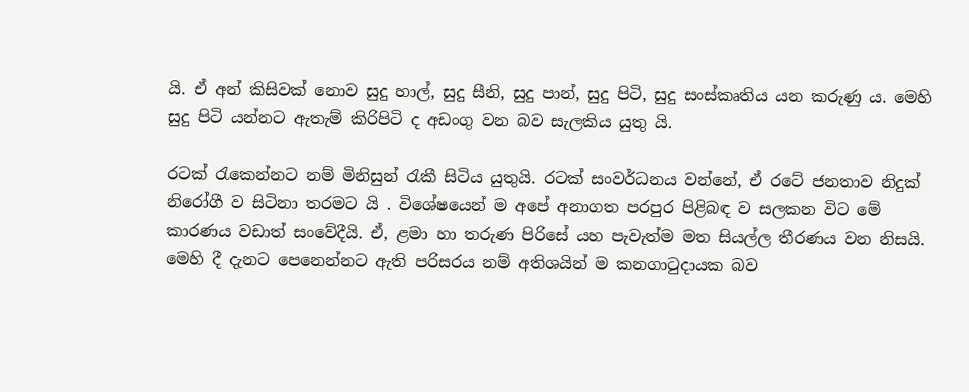යි. ඒ අන් කිසිවක් නොව සුදු හාල්, සුදු සීනි, සුදු පාන්, සුදු පිටි, සුදු සංස්කෘතිය යන කරුණු ය. මෙහි සුදු පිටි යන්නට ඇතැම් කිරිපිටි ද අඩංගු වන බව සැලකිය යුතු යි.

රටක් රැකෙන්නට නම් මිනිසුන් රැකී සිටිය යුතුයි. රටක් සංවර්ධනය වන්නේ, ඒ රටේ ජනතාව නිදුක් නිරෝගී ව සිටිනා තරමට යි . විශේෂයෙන් ම අපේ අනාගත පරපුර පිළිබඳ ව සලකන විට මේ කාරණය වඩාත් සංවේදීයි. ඒ, ළමා හා තරුණ පිරිසේ යහ පැවැත්ම මත සියල්ල තීරණය වන නිසයි. මෙහි දී දැනට පෙනෙන්නට ඇති පරිසරය නම් අතිශයින් ම කනගාටුදායක බව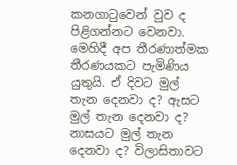කනගාටුවෙන් වුව ද පිළිගන්නට වෙනවා. මෙහිදී අප තීරණාත්මක තීරණයකට පැමිණිය යුතුයි. ඒ දිවට මුල් තැන දෙනවා ද? ඇසට මුල් තැන දෙනවා ද? නාසයට මුල් තැන දෙනවා ද? විලාසිතාවට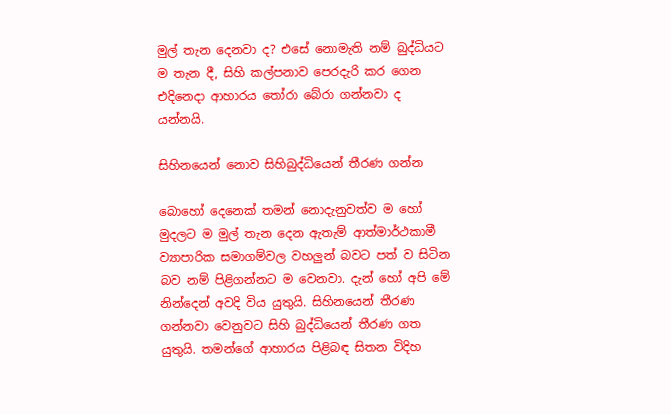මුල් තැන දෙනවා ද? එසේ නොමැති නම් බුද්ධියට ම තැන දී, සිහි කල්පනාව පෙරදැරි කර ගෙන එදිනෙදා ආහාරය තෝරා බේරා ගන්නවා ද යන්නයි.

සිහිනයෙන් නොව සිහිබුද්ධියෙන් තීරණ ගන්න

බොහෝ දෙනෙක් තමන් නොදැනුවත්ව ම හෝ මුදලට ම මුල් තැන දෙන ඇතැම් ආත්මාර්ථකාමී ව්‍යාපාරික සමාගම්වල වහලුන් බවට පත් ව සිටින බව නම් පිළිගන්නට ම වෙනවා. දැන් හෝ අපි මේ නින්දෙන් අවදි විය යුතුයි. සිහිනයෙන් තීරණ ගන්නවා වෙනුවට සිහි බුද්ධියෙන් තීරණ ගත යුතුයි. තමන්ගේ ආහාරය පිළිබඳ සිතන විදිහ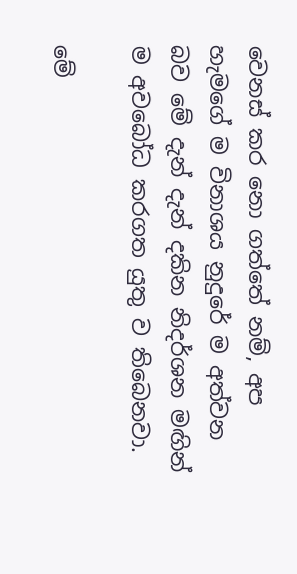වෙනස් කර නො ගත්තේ නම්, අප හැමගේ ම විනාශය නුදුරේ ම අත්වන බව මේ දැන් දැන් දකින නිදර්ශන මඟින් ම අවබෝධ කරගත යුතු ව තිබෙනවා.

මේ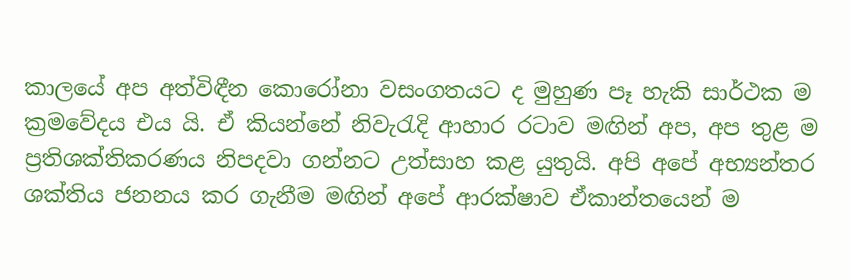කාලයේ අප අත්විඳීන කොරෝනා වසංගතයට ද මුහුණ පෑ හැකි සාර්ථක ම ක්‍රමවේදය එය යි. ඒ කියන්නේ නිවැරැදි ආහාර රටාව මඟින් අප, අප තුළ ම ප්‍රතිශක්තිකරණය නිපදවා ගන්නට උත්සාහ කළ යුතුයි. අපි අපේ අභ්‍යන්තර ශක්තිය ජනනය කර ගැනීම මඟින් අපේ ආරක්ෂාව ඒකාන්තයෙන් ම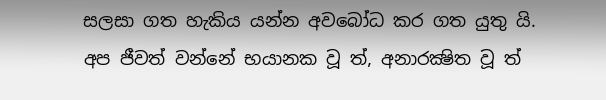සලසා ගත හැකිය යන්න අවබෝධ කර ගත යුතු යි. අප ජීවත් වන්නේ භයානක වූ ත්, අනාරක්‍ෂිත වූ ත්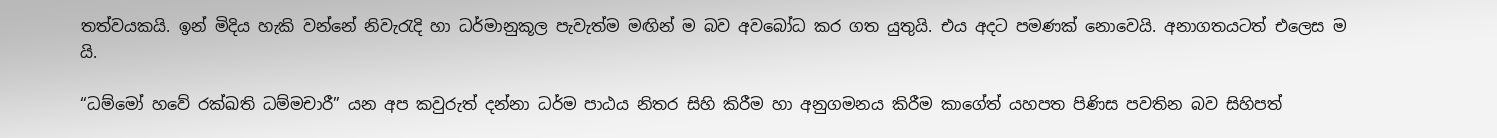තත්වයකයි. ඉන් මිදිය හැකි වන්නේ නිවැරැදි හා ධර්මානුකූල පැවැත්ම මඟින් ම බව අවබෝධ කර ගත යුතුයි. එය අදට පමණක් නොවෙයි. අනාගතයටත් එලෙස ම යි.

“ධම්මෝ හවේ රක්ඛති ධම්මචාරී” යන අප කවුරුත් දන්නා ධර්ම පාඨය නිතර සිහි කිරීම හා අනුගමනය කිරීම කාගේත් යහපත පිණිස පවතින බව සිහිපත්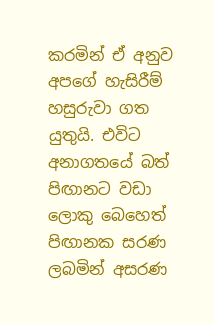කරමින් ඒ අනුව අපගේ හැසිරීම් හසුරුවා ගත යුතුයි. එවිට අනාගතයේ බත් පිඟානට වඩා ලොකු බෙහෙත් පිඟානක සරණ ලබමින් අසරණ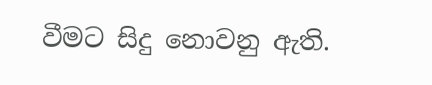වීමට සිදු නොවනු ඇති.